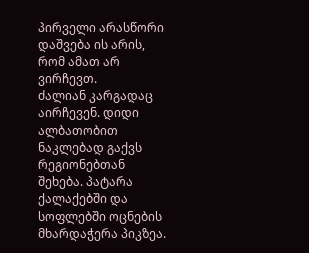პირველი არასწორი დაშვება ის არის, რომ ამათ არ ვირჩევთ.
ძალიან კარგადაც აირჩევენ. დიდი ალბათობით ნაკლებად გაქვს რეგიონებთან შეხება. პატარა ქალაქებში და სოფლებში ოცნების მხარდაჭერა პიკზეა.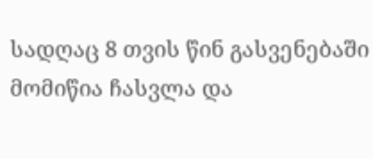სადღაც 8 თვის წინ გასვენებაში მომიწია ჩასვლა და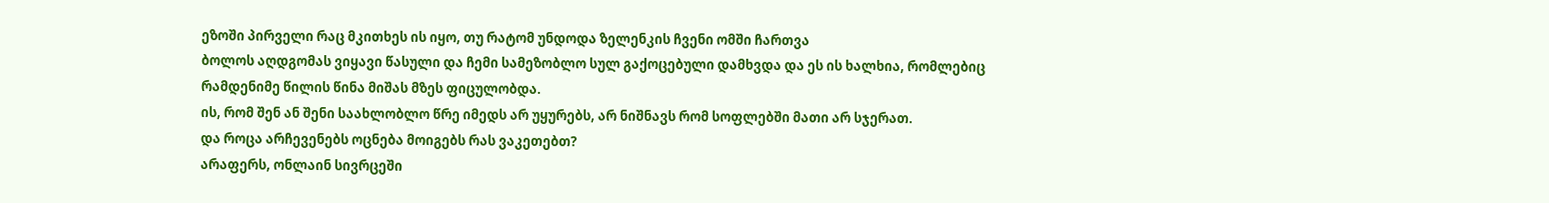ეზოში პირველი რაც მკითხეს ის იყო, თუ რატომ უნდოდა ზელენკის ჩვენი ომში ჩართვა
ბოლოს აღდგომას ვიყავი წასული და ჩემი სამეზობლო სულ გაქოცებული დამხვდა და ეს ის ხალხია, რომლებიც რამდენიმე წილის წინა მიშას მზეს ფიცულობდა.
ის, რომ შენ ან შენი საახლობლო წრე იმედს არ უყურებს, არ ნიშნავს რომ სოფლებში მათი არ სჯერათ.
და როცა არჩევენებს ოცნება მოიგებს რას ვაკეთებთ?
არაფერს, ონლაინ სივრცეში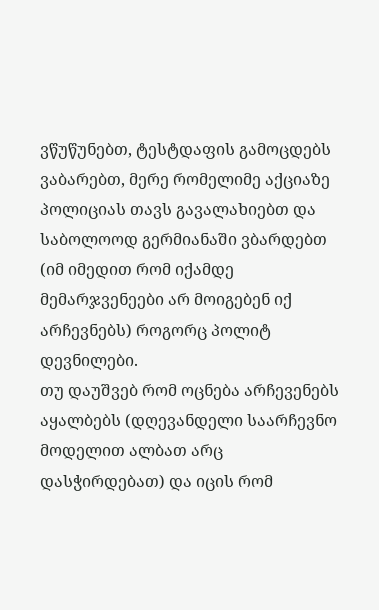ვწუწუნებთ, ტესტდაფის გამოცდებს ვაბარებთ, მერე რომელიმე აქციაზე პოლიციას თავს გავალახიებთ და საბოლოოდ გერმიანაში ვბარდებთ (იმ იმედით რომ იქამდე მემარჯვენეები არ მოიგებენ იქ არჩევნებს) როგორც პოლიტ დევნილები.
თუ დაუშვებ რომ ოცნება არჩევენებს აყალბებს (დღევანდელი საარჩევნო მოდელით ალბათ არც დასჭირდებათ) და იცის რომ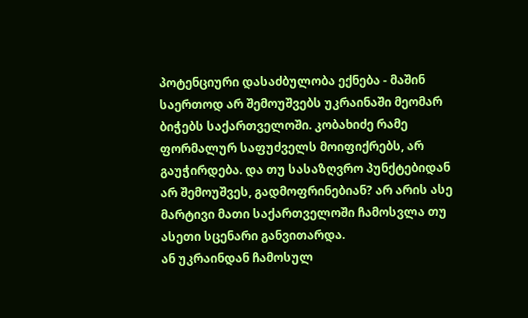პოტენციური დასაძბულობა ექნება - მაშინ საერთოდ არ შემოუშვებს უკრაინაში მეომარ ბიჭებს საქართველოში. კობახიძე რამე ფორმალურ საფუძველს მოიფიქრებს, არ გაუჭირდება. და თუ სასაზღვრო პუნქტებიდან არ შემოუშვეს, გადმოფრინებიან? არ არის ასე მარტივი მათი საქართველოში ჩამოსვლა თუ ასეთი სცენარი განვითარდა.
ან უკრაინდან ჩამოსულ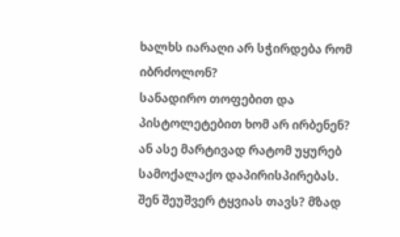ხალხს იარაღი არ სჭირდება რომ იბრძოლონ?
სანადირო თოფებით და პისტოლეტებით ხომ არ ირბენენ? ან ასე მარტივად რატომ უყურებ სამოქალაქო დაპირისპირებას.
შენ შეუშვერ ტყვიას თავს? მზად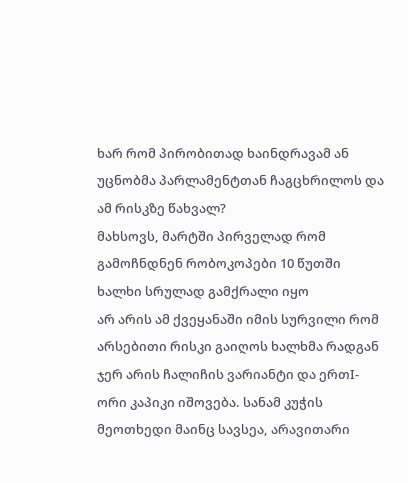ხარ რომ პირობითად ხაინდრავამ ან უცნობმა პარლამენტთან ჩაგცხრილოს და ამ რისკზე წახვალ?
მახსოვს, მარტში პირველად რომ გამოჩნდნენ რობოკოპები 10 წუთში ხალხი სრულად გამქრალი იყო
არ არის ამ ქვეყანაში იმის სურვილი რომ არსებითი რისკი გაიღოს ხალხმა რადგან ჯერ არის ჩალიჩის ვარიანტი და ერთI-ორი კაპიკი იშოვება. სანამ კუჭის მეოთხედი მაინც სავსეა, არავითარი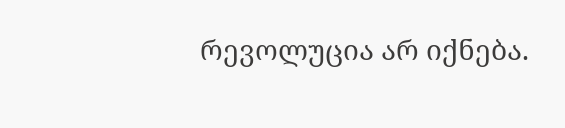რევოლუცია არ იქნება.